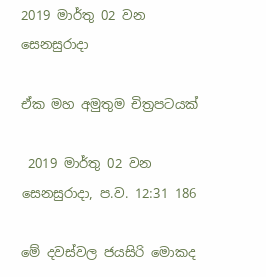2019 මාර්තු 02 වන සෙනසුරාදා

ඒක මහ අමුතුම චිත්‍රපටයක්

 2019 මාර්තු 02 වන සෙනසුරාදා, ප.ව. 12:31 186

මේ දවස්වල ජයසිරි මොකද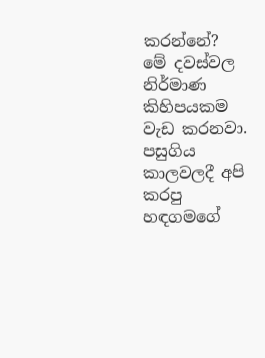කරන්නේ?
මේ දවස්වල නිර්මාණ කිහිපයකම වැඩ කරනවා. පසුගිය කාලවලදී අපි කරපු හඳගමගේ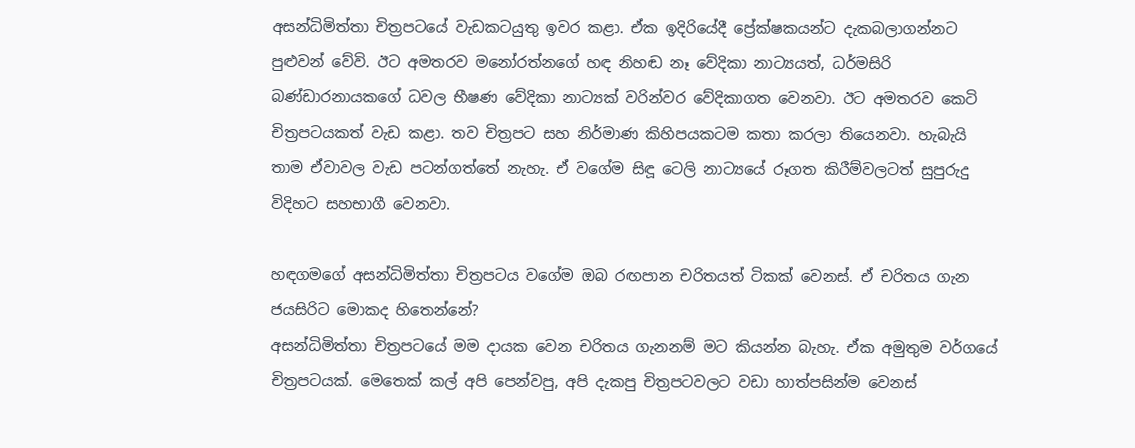අසන්ධිමිත්තා චිත්‍රපටයේ වැඩකටයුතු ඉවර කළා. ඒක ඉදිරියේදී ප්‍රේක්ෂකයන්ට දැකබලාගන්නට පුළුවන් වේවි. ඊට අමතරව මනෝරත්නගේ හඳ නිහඬ නෑ වේදිකා නාට්‍යයත්, ධර්මසිරි බණ්ඩාරනායකගේ ධවල භීෂණ වේදිකා නාට්‍යක් වරින්වර වේදිකාගත වෙනවා. ඊට අමතරව කෙටි චිත්‍රපටයකත් වැඩ කළා. තව චිත්‍රපට සහ නිර්මාණ කිහිපයකටම කතා කරලා තියෙනවා. හැබැයි තාම ඒවාවල වැඩ පටන්ගත්තේ නැහැ. ඒ වගේම සිඳූ ටෙලි නාට්‍යයේ රූගත කිරීම්වලටත් සුපුරුදු විදිහට සහභාගී වෙනවා.

හඳගමගේ අසන්ධිමිත්තා චිත්‍රපටය වගේම ඔබ රඟපාන චරිතයත් ටිකක් වෙනස්. ඒ චරිතය ගැන ජයසිරිට මොකද හිතෙන්නේ?
අසන්ධිමිත්තා චිත්‍රපටයේ මම දායක වෙන චරිතය ගැනනම් මට කියන්න බැහැ. ඒක අමුතුම වර්ගයේ චිත්‍රපටයක්. මෙතෙක් කල් අපි පෙන්වපු, අපි දැකපු චිත්‍රපටවලට වඩා හාත්පසින්ම වෙනස්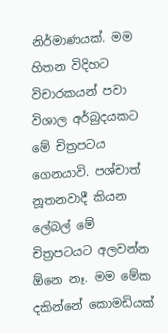නිර්මාණයක්. මම හිතන විදිහට විචාරකයන් පවා විශාල අර්බුදයකට මේ චිත්‍රපටය ගෙනයාවි. පශ්චාත් නූතනවාදී කියන ලේබල් මේ චිත්‍රපටයට අලවන්න ඕනෙ නෑ. මම මේක දකින්නේ කොමඩියක්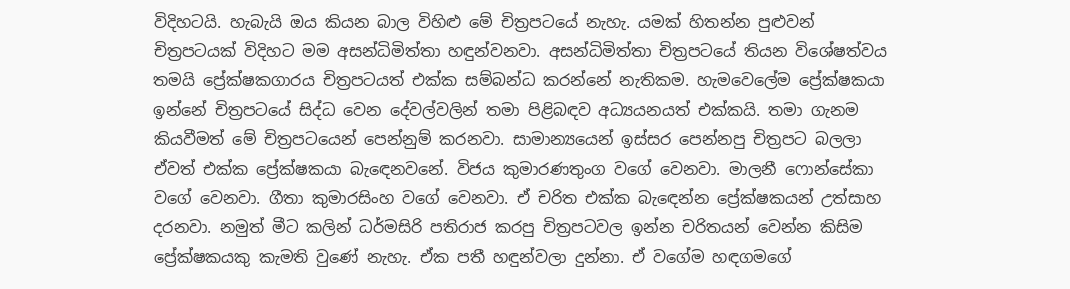විදිහටයි. හැබැයි ඔය කියන බාල විහිළු මේ චිත්‍රපටයේ නැහැ. යමක් හිතන්න පුළුවන් චිත්‍රපටයක් විදිහට මම අසන්ධිමිත්තා හඳුන්වනවා. අසන්ධිමිත්තා චිත්‍රපටයේ තියන විශේෂත්වය තමයි ප්‍රේක්ෂකගාරය චිත්‍රපටයත් එක්ක සම්බන්ධ කරන්නේ නැතිකම. හැමවෙලේම ප්‍රේක්ෂකයා ඉන්නේ චිත්‍රපටයේ සිද්ධ වෙන දේවල්වලින් තමා පිළිබඳව අධ්‍යයනයත් එක්කයි. තමා ගැනම කියවීමත් මේ චිත්‍රපටයෙන් පෙන්නුම් කරනවා. සාමාන්‍යයෙන් ඉස්සර පෙන්නපු චිත්‍රපට බලලා ඒවත් එක්ක ප්‍රේක්ෂකයා බැඳෙනවනේ. විජය කුමාරණතුංග වගේ වෙනවා. මාලනී ෆොන්සේකා වගේ වෙනවා. ගීතා කුමාරසිංහ වගේ වෙනවා. ඒ චරිත එක්ක බැඳෙන්න ප්‍රේක්ෂකයන් උත්සාහ දරනවා. නමුත් මීට කලින් ධර්මසිරි පතිරාජ කරපු චිත්‍රපටවල ඉන්න චරිතයන් වෙන්න කිසිම ප්‍රේක්ෂකයකු කැමති වුණේ නැහැ. ඒක පතී හඳුන්වලා දුන්නා. ඒ වගේම හඳගමගේ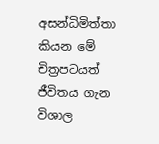අසන්ධිමිත්තා කියන මේ චිත්‍රපටයත් ජීවිතය ගැන විශාල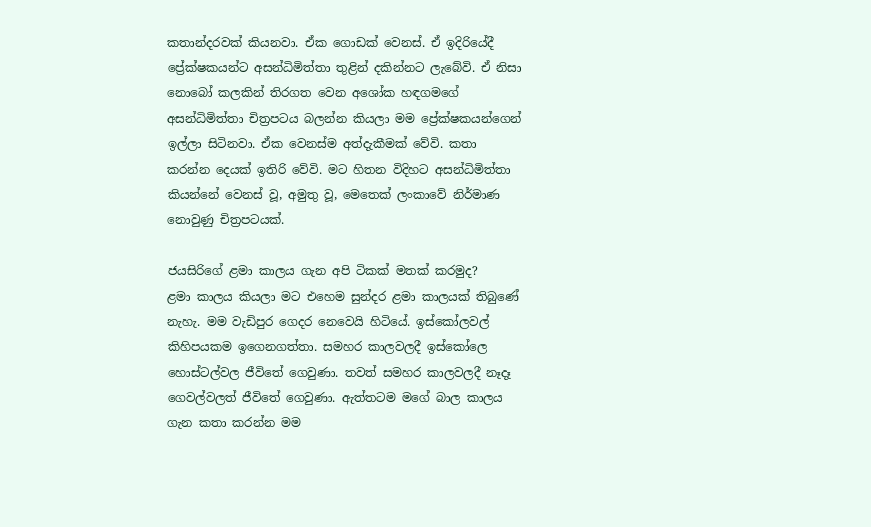කතාන්දරවක් කියනවා. ඒක ගොඩක් වෙනස්. ඒ ඉදිරියේදී ප්‍රේක්ෂකයන්ට අසන්ධිමිත්තා තුළින් දකින්නට ලැබේවි. ඒ නිසා නොබෝ කලකින් තිරගත වෙන අශෝක හඳගමගේ අසන්ධිමිත්තා චිත්‍රපටය බලන්න කියලා මම ප්‍රේක්ෂකයන්ගෙන් ඉල්ලා සිටිනවා. ඒක වෙනස්ම අත්දැකීමක් වේවි. කතා කරන්න දෙයක් ඉතිරි වේවි. මට හිතන විදිහට අසන්ධිමිත්තා කියන්නේ වෙනස් වූ, අමුතු වූ, මෙතෙක් ලංකාවේ නිර්මාණ නොවුණු චිත්‍රපටයක්.

ජයසිරිගේ ළමා කාලය ගැන අපි ටිකක් මතක් කරමුද?
ළමා කාලය කියලා මට එහෙම සුන්දර ළමා කාලයක් තිබුණේ නැහැ. මම වැඩිපුර ගෙදර නෙවෙයි හිටියේ. ඉස්කෝලවල් කිහිපයකම ඉගෙනගත්තා. සමහර කාලවලදී ඉස්කෝලෙ හොස්ටල්වල ජීවිතේ ගෙවුණා. තවත් සමහර කාලවලදී නෑදෑ ගෙවල්වලත් ජීවිතේ ගෙවුණා. ඇත්තටම මගේ බාල කාලය ගැන කතා කරන්න මම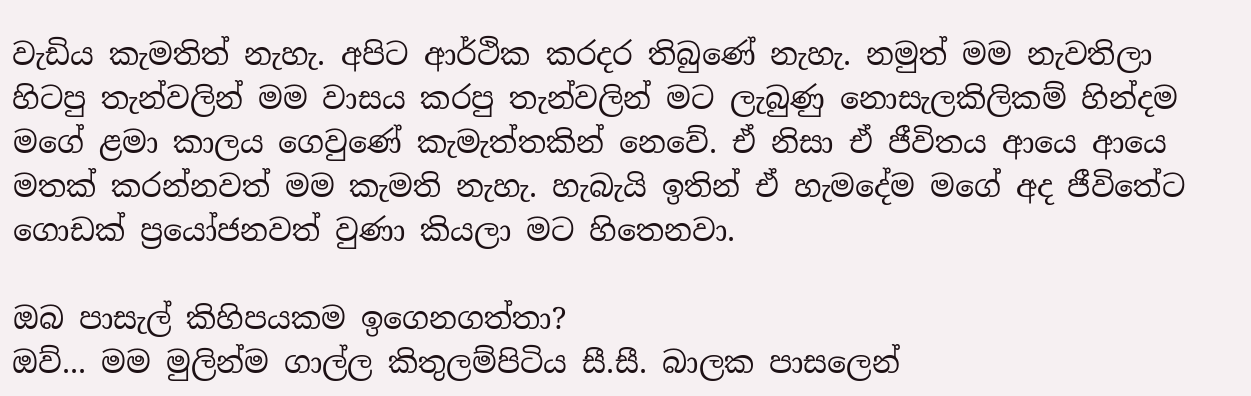වැඩිය කැමතිත් නැහැ. අපිට ආර්ථික කරදර තිබුණේ නැහැ. නමුත් මම නැවතිලා හිටපු තැන්වලින් මම වාසය කරපු තැන්වලින් මට ලැබුණු නොසැලකිලිකම් හින්දම මගේ ළමා කාලය ගෙවුණේ කැමැත්තකින් නෙවේ. ඒ නිසා ඒ ජීවිතය ආයෙ ආයෙ මතක් කරන්නවත් මම කැමති නැහැ. හැබැයි ඉතින් ඒ හැමදේම මගේ අද ජීවිතේට ගොඩක් ප්‍රයෝජනවත් වුණා කියලා මට හිතෙනවා.

ඔබ පාසැල් කිහිපයකම ඉගෙනගත්තා?
ඔව්... මම මුලින්ම ගාල්ල කිතුලම්පිටිය සී.සී. බාලක පාසලෙන්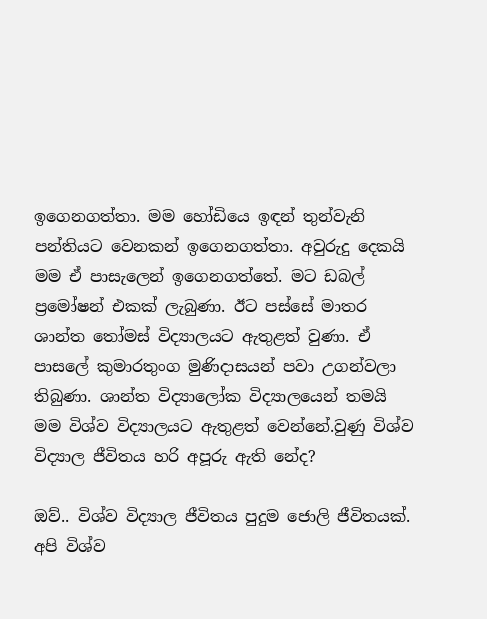ඉගෙනගත්තා. මම හෝඩියෙ ඉඳන් තුන්වැනි පන්තියට වෙනකන් ඉගෙනගත්තා. අවුරුදු දෙකයි මම ඒ පාසැලෙන් ඉගෙනගත්තේ. මට ඩබල් ප්‍රමෝෂන් එකක් ලැබුණා. ඊට පස්සේ මාතර ශාන්ත තෝමස් විද්‍යාලයට ඇතුළත් වුණා. ඒ පාසලේ කුමාරතුංග මුණිදාසයන් පවා උගන්වලා තිබුණා. ශාන්ත විද්‍යාලෝක විද්‍යාලයෙන් තමයි මම විශ්ව විද්‍යාලයට ඇතුළත් වෙන්නේ.වුණු විශ්ව විද්‍යාල ජීවිතය හරි අපූරු ඇති නේද?

ඔව්.. විශ්ව විද්‍යාල ජීවිතය පුදුම ජොලි ජීවිතයක්. අපි විශ්ව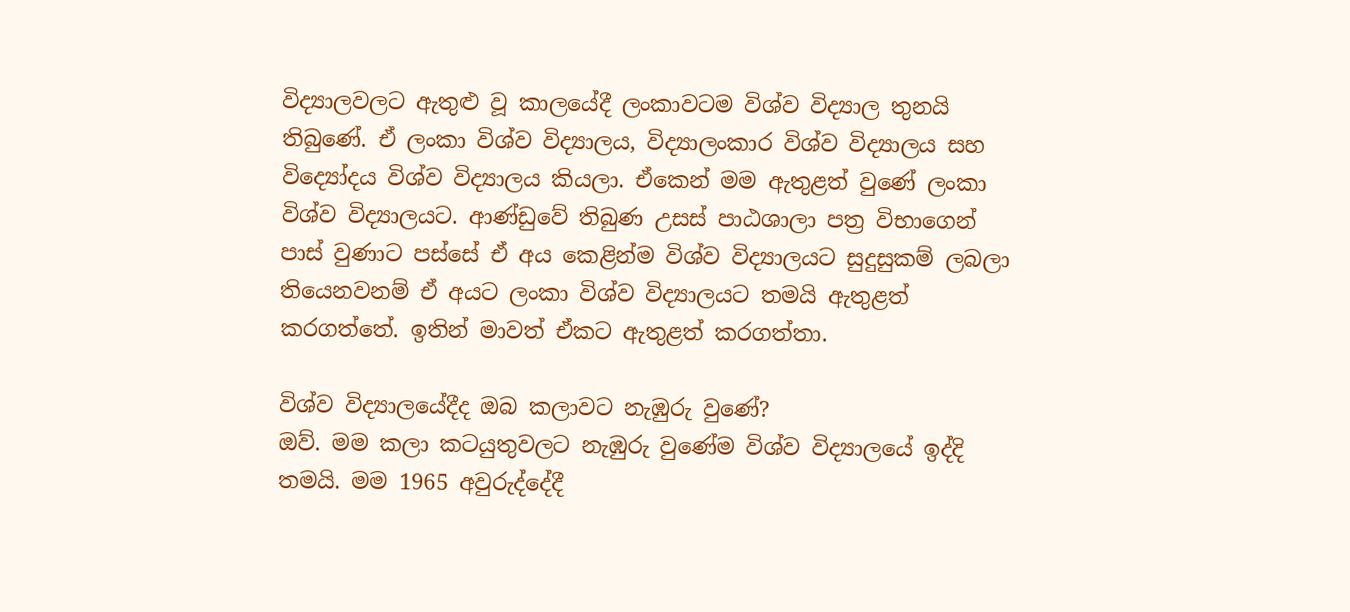විද්‍යාලවලට ඇතුළු වූ කාලයේදී ලංකාවටම විශ්ව විද්‍යාල තුනයි තිබුණේ. ඒ ලංකා විශ්ව විද්‍යාලය, විද්‍යාලංකාර විශ්ව විද්‍යාලය සහ විද්‍යෝදය විශ්ව විද්‍යාලය කියලා. ඒකෙන් මම ඇතුළත් වුණේ ලංකා විශ්ව විද්‍යාලයට. ආණ්ඩුවේ තිබුණ උසස් පාඨශාලා පත්‍ර විභාගෙන් පාස් වුණාට පස්සේ ඒ අය කෙළින්ම විශ්ව විද්‍යාලයට සුදුසුකම් ලබලා තියෙනවනම් ඒ අයට ලංකා විශ්ව විද්‍යාලයට තමයි ඇතුළත් කරගත්තේ. ඉතින් මාවත් ඒකට ඇතුළත් කරගත්තා.

විශ්ව විද්‍යාලයේදීද ඔබ කලාවට නැඹුරු වුණේ?
ඔව්. මම කලා කටයුතුවලට නැඹුරු වුණේම විශ්ව විද්‍යාලයේ ඉද්දි තමයි. මම 1965 අවුරුද්දේදී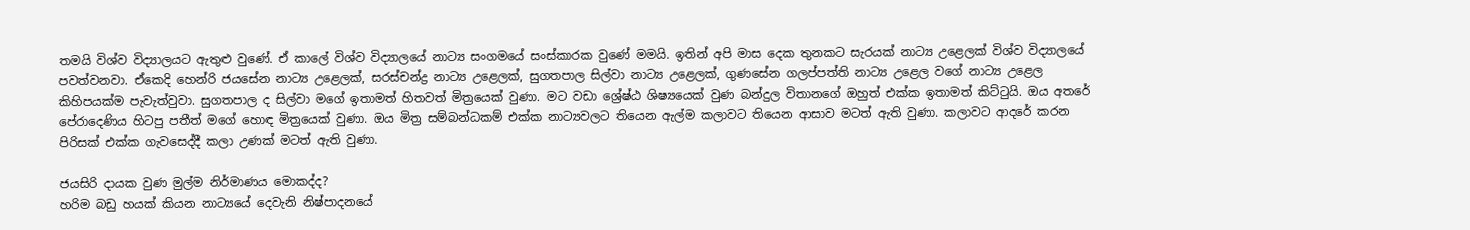තමයි විශ්ව විද්‍යාලයට ඇතුළු වුණේ. ඒ කාලේ විශ්ව විද්‍යාලයේ නාට්‍ය සංගමයේ සංස්කාරක වුණේ මමයි. ඉතින් අපි මාස දෙක තුනකට සැරයක් නාට්‍ය උළෙලක් විශ්ව විද්‍යාලයේ පවත්වනවා. ඒකෙදි හෙන්රි ජයසේන නාට්‍ය උළෙලක්, සරස්චන්ද්‍ර නාට්‍ය උළෙලක්, සුගතපාල සිල්වා නාට්‍ය උළෙලක්, ගුණසේන ගලප්පත්ති නාට්‍ය උළෙල වගේ නාට්‍ය උළෙල කිහිපයක්ම පැවැත්වුවා. සුගතපාල ද සිල්වා මගේ ඉතාමත් හිතවත් මිත්‍රයෙක් වුණා. මට වඩා ශ්‍රේෂ්ඨ ශිෂ්‍යයෙක් වුණ බන්දුල විතානගේ ඔහුත් එක්ක ඉතාමත් කිට්ටුයි. ඔය අතරේ පේරාදෙණිය හිටපු පතීත් මගේ හොඳ මිත්‍රයෙක් වුණා. ඔය මිත්‍ර සම්බන්ධකම් එක්ක නාට්‍යවලට තියෙන ඇල්ම කලාවට තියෙන ආසාව මටත් ඇති වුණා. කලාවට ආදරේ කරන පිරිසක් එක්ක ගැවසෙද්දී කලා උණක් මටත් ඇති වුණා.

ජයසිරි දායක වුණ මුල්ම නිර්මාණය මොකද්ද?
හරිම බඩු හයක් කියන නාට්‍යයේ දෙවැනි නිෂ්පාදනයේ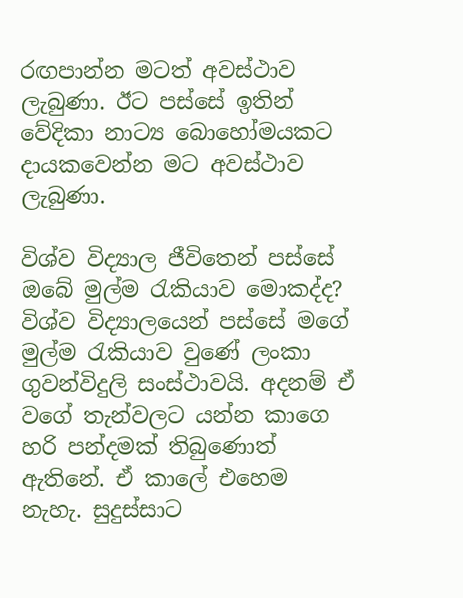රඟපාන්න මටත් අවස්ථාව ලැබුණා. ඊට පස්සේ ඉතින් වේදිකා නාට්‍ය බොහෝමයකට දායකවෙන්න මට අවස්ථාව ලැබුණා.

විශ්ව විද්‍යාල ජීවිතෙන් පස්සේ ඔබේ මුල්ම රැකියාව මොකද්ද?
විශ්ව විද්‍යාලයෙන් පස්සේ මගේ මුල්ම රැකියාව වුණේ ලංකා ගුවන්විදුලි සංස්ථාවයි. අදනම් ඒ වගේ තැන්වලට යන්න කාගෙ හරි පන්දමක් තිබුණොත් ඇතිනේ. ඒ කාලේ එහෙම නැහැ. සුදුස්සාට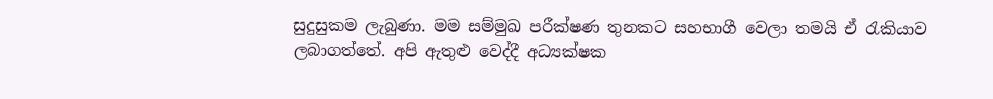සුදුසුකම ලැබුණා. මම සම්මුඛ පරීක්ෂණ තුනකට සහභාගී වෙලා තමයි ඒ රැකියාව ලබාගත්තේ. අපි ඇතුළු වෙද්දී අධ්‍යක්ෂක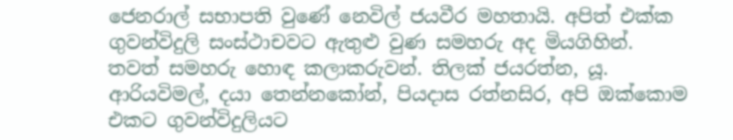ජෙනරාල් සභාපති වුණේ නෙවිල් ජයවීර මහතායි. අපිත් එක්ක ගුවන්විදුලි සංස්ථාචවට ඇතුළු වුණ සමහරු අද මියගිහින්. තවත් සමහරු හොඳ කලාකරුවන්. තිලක් ජයරත්න, යූ. ආරියවිමල්, දයා තෙන්නකෝන්, පියදාස රත්නසිර, අපි ඔක්කොම එකට ගුවන්විදුලියට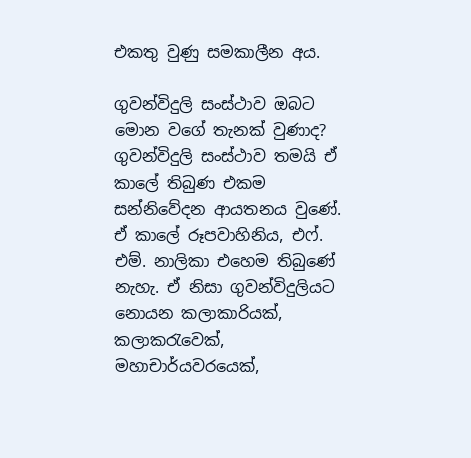එකතු වුණු සමකාලීන අය.

ගුවන්විදුලි සංස්ථාව ඔබට මොන වගේ තැනක් වුණාද?
ගුවන්විදුලි සංස්ථාව තමයි ඒ කාලේ තිබුණ එකම සන්නිවේදන ආයතනය වුණේ. ඒ කාලේ රූපවාහිනිය, එෆ්. එම්. නාලිකා එහෙම තිබුණේ නැහැ. ඒ නිසා ගුවන්විදුලියට නොයන කලාකාරියක්, කලාකරැවෙක්, මහාචාර්යවරයෙක්,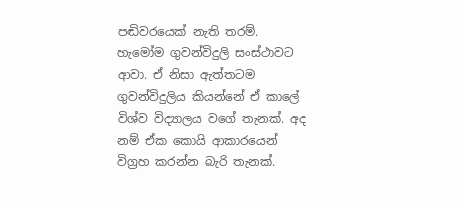පඬිවරයෙක් නැති තරම්. හැමෝම ගුවන්විදුලි සංස්ථාවට ආවා. ඒ නිසා ඇත්තටම ගුවන්විදුලිය කියන්නේ ඒ කාලේ විශ්ව විද්‍යාලය වගේ තැනක්. අද නම් ඒක කොයි ආකාරයෙන් විග්‍රහ කරන්න බැරි තැනක්.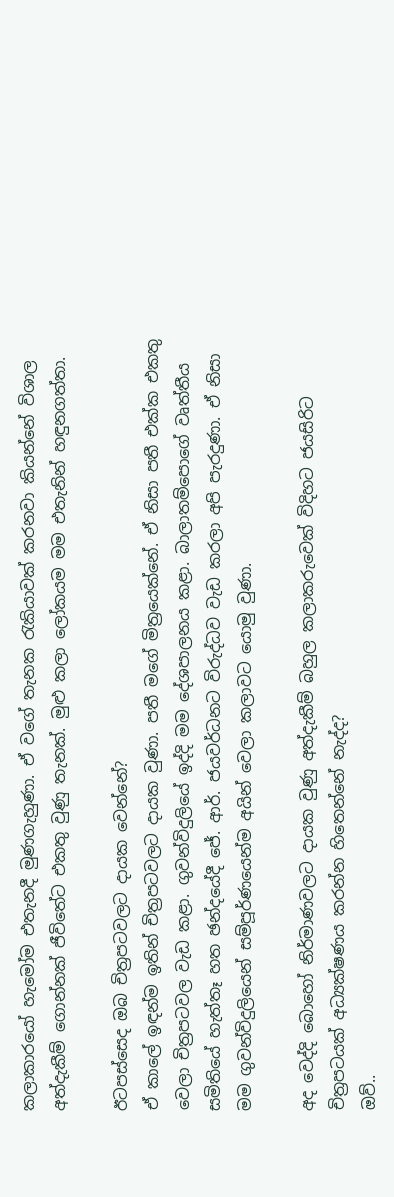කලාකාරයෝ හැමෝම එතැනදී මුණගැහුණා. ඒ වගේ තැනක රැකියාවක් කරනවා කියන්නේ විශාල අත්දැකීම් ගොන්නක් ජීවිතේට එකතු වුණු තැනක්. මුළු කලා ලෝකයම මම එතැනින් හඳුනගත්තා.

ඊටපස්සෙද ඔබ චිත්‍රපටවලට දායක වෙන්නේ?
ඒ කාලේ ඉඳන්ම ඉතින් චිත්‍රපටවලට දායක වුණා. පතී මගේ මිත්‍රයෙක්නේ. ඒ නිසා පතී එක්ක එකතු වෙලා චිත්‍රපටවල වැඩ කළා. ගුවන්විදුලියේ ඉද්දි මම දේශපාලනය කළා. බාලාතම්පොගේ වෘත්තීය සමිතියේ හැත්තෑ හත ඡන්දයේදී ජේ. ආර්. ජයවර්ධනට විරුද්ධව වැඩ කරලා අපි පැරදුණා. ඒ නිසා මම ගුවන්විදුලියෙන් සම්පූර්ණයෙන්ම අයින් වෙලා කලාවට යොමු වුණා.

අද වෙද්දි බොහෝ නිර්මාණවලට දායක වුණු අත්දැකීම් බහුල කලාකරුවෙක් විදිහට ජයසිරිට චිත්‍රපටයක් අධ්‍යක්ෂණය කරන්න හිතෙන්නේ නැද්ද?
ඔව්..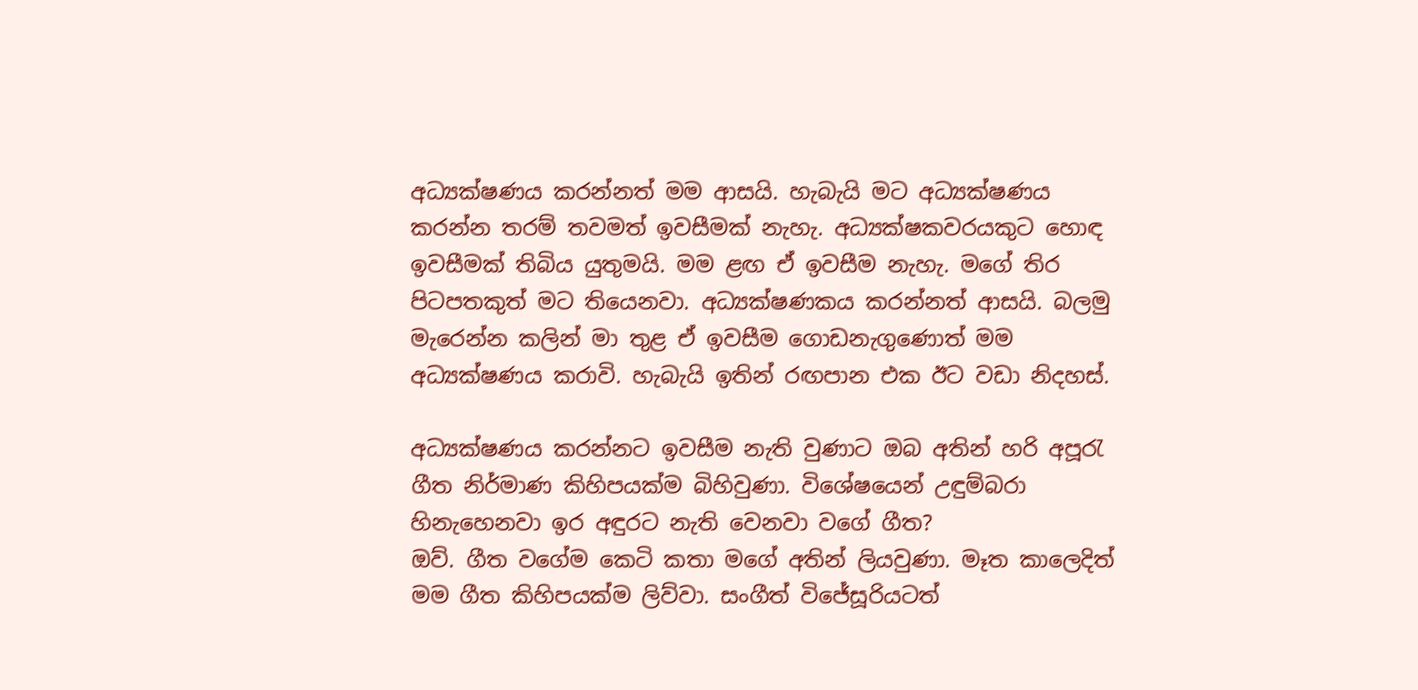අධ්‍යක්ෂණය කරන්නත් මම ආසයි. හැබැයි මට අධ්‍යක්ෂණය කරන්න තරම් තවමත් ඉවසීමක් නැහැ. අධ්‍යක්ෂකවරයකුට හොඳ ඉවසීමක් තිබිය යුතුමයි. මම ළඟ ඒ ඉවසීම නැහැ. මගේ තිර පිටපතකුත් මට තියෙනවා. අධ්‍යක්ෂණකය කරන්නත් ආසයි. බලමු මැරෙන්න කලින් මා තුළ ඒ ඉවසීම ගොඩනැගුණොත් මම අධ්‍යක්ෂණය කරාවි. හැබැයි ඉතින් රඟපාන එක ඊට වඩා නිදහස්.

අධ්‍යක්ෂණය කරන්නට ඉවසීම නැති වුණාට ඔබ අතින් හරි අපූරැ ගීත නිර්මාණ කිහිපයක්ම බිහිවුණා. විශේෂයෙන් උඳුම්බරා හිනැහෙනවා ඉර අඳුරට නැති වෙනවා වගේ ගීත?
ඔව්. ගීත වගේම කෙටි කතා මගේ අතින් ලියවුණා. මෑත කාලෙදිත් මම ගීත කිහිපයක්ම ලිව්වා. සංගීත් විජේසූරියටත්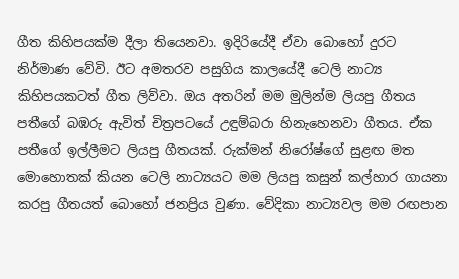ගීත කිහිපයක්ම දීලා තියෙනවා. ඉදිරියේදී ඒවා බොහෝ දුරට නිර්මාණ වේවි. ඊට අමතරව පසුගිය කාලයේදී ටෙලි නාට්‍ය කිහිපයකටත් ගීත ලිව්වා. ඔය අතරින් මම මුලින්ම ලියපු ගීතය පතීගේ බඹරු ඇවිත් චිත්‍රපටයේ උඳුම්බරා හිනැහෙනවා ගීතය. ඒක පතීගේ ඉල්ලීමට ලියපු ගීතයක්. රුක්මන් නිරෝෂ්ගේ සුළඟ මත මොහොතක් කියන ටෙලි නාට්‍යයට මම ලියපු කසුන් කල්හාර ගායනා කරපු ගීතයත් බොහෝ ජනප්‍රිය වුණා. වේදිකා නාට්‍යවල මම රඟපාන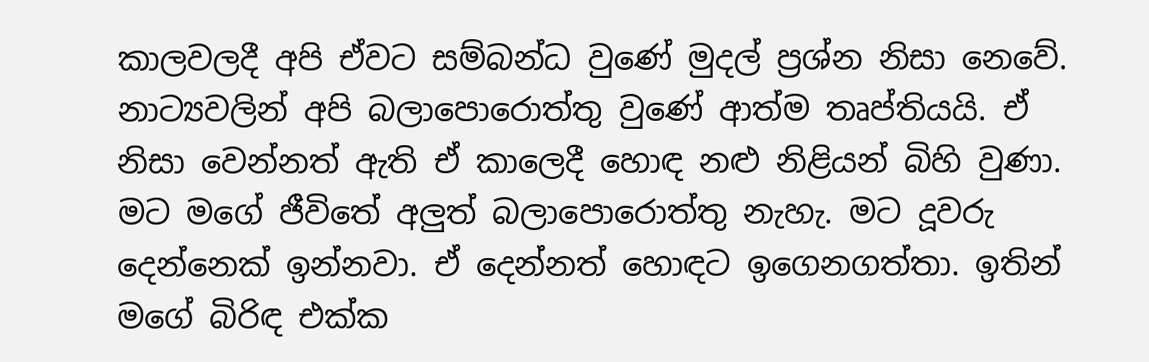කාලවලදී අපි ඒවට සම්බන්ධ වුණේ මුදල් ප්‍රශ්න නිසා නෙවේ. නාට්‍යවලින් අපි බලාපොරොත්තු වුණේ ආත්ම තෘප්තියයි. ඒ නිසා වෙන්නත් ඇති ඒ කාලෙදී හොඳ නළු නිළියන් බිහි වුණා. මට මගේ ජීවිතේ අලුත් බලාපොරොත්තු නැහැ. මට දූවරු දෙන්නෙක් ඉන්නවා. ඒ දෙන්නත් හොඳට ඉගෙනගත්තා. ඉතින් මගේ බිරිඳ එක්ක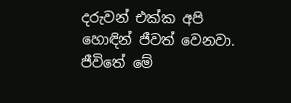දරුවන් එක්ක අපි හොඳින් ජීවත් වෙනවා. ජීවිතේ මේ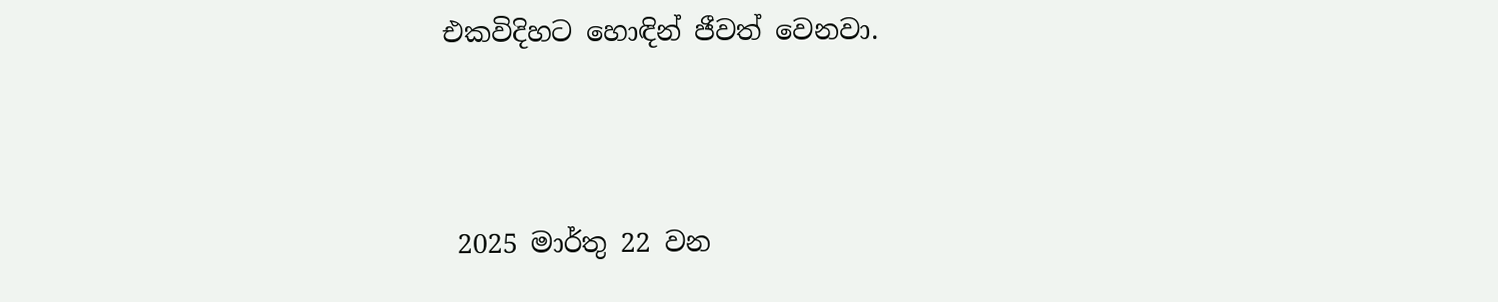එකවිදිහට හොඳින් ජීවත් වෙනවා.



 2025 මාර්තු 22 වන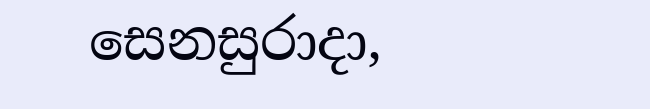සෙනසුරාදා,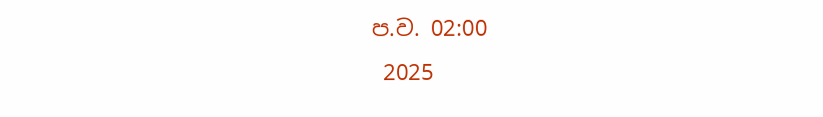ප.ව. 02:00
 2025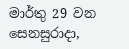මාර්තු 29 වන සෙනසුරාදා,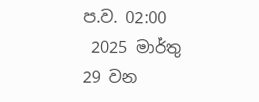ප.ව. 02:00
 2025 මාර්තු 29 වන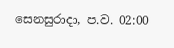සෙනසුරාදා, ප.ව. 02:00